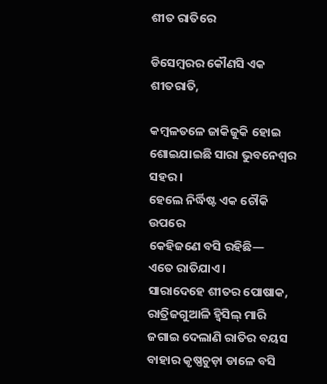ଶୀତ ରାତିରେ

ଡିସେମ୍ବରର କୌଣସି ଏକ ଶୀତରାତି,

କମ୍ବଳତଳେ ଜାକିଜୁକି ହୋଇ
ଶୋଇଯାଇଛି ସାରା ଭୁବନେଶ୍ୱର ସହର।
ହେଲେ ନିର୍ଦ୍ଧିଷ୍ଟ ଏକ ଚୌକି ଉପରେ
କେହିଜଣେ ବସି ରହିଛି—
ଏତେ ରାତିଯାଏ।
ସାରାଦେହେ ଶୀତର ପୋଷାକ,
ରାତ୍ରିଜଗୁଆଳି ହ୍ୱିସିଲ୍‌ ମାରି
ଜଗାଇ ଦେଲାଣି ରାତିର ବୟସ
ବାହାର କୃଷ୍ଣଚୁଡ଼ା ଡାଳେ ବସି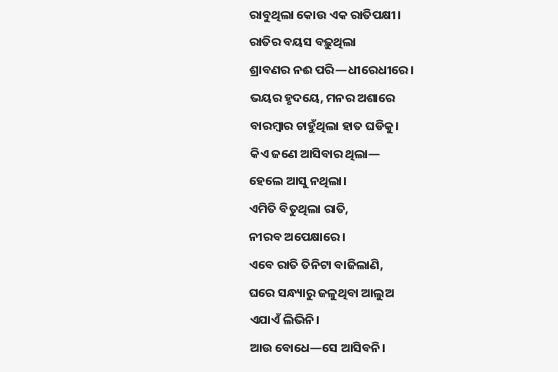ରାବୁଥିଲା କୋଉ ଏକ ରାତିପକ୍ଷୀ।
ରାତିର ବୟସ ବଢ଼ୁଥିଲା
ଶ୍ରାବଣର ନଈ ପରି—ଧୀରେଧୀରେ।
ଭୟର ହୃଦୟେ, ମନର ଅଶାରେ
ବାରମ୍ବାର ଚାହୁଁଥିଲା ହାତ ଘଡିକୁ।
କିଏ ଜଣେ ଆସିବାର ଥିଲା—
ହେଲେ ଆସୁ ନଥିଲା।
ଏମିତି ବିତୁଥିଲା ରାତି,
ନୀରବ ଅପେକ୍ଷାରେ।
ଏବେ ରାତି ତିନିଟା ବାଜିଲାଣି,
ଘରେ ସନ୍ଧ୍ୟାରୁ ଜଳୁଥିବା ଆଲୁଅ
ଏଯାଏଁ ଲିଭିନି।
ଆଉ ବୋଧେ—ସେ ଆସିବନି।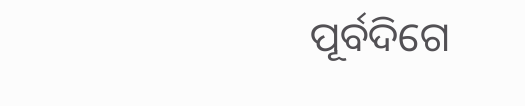ପୂର୍ବଦିଗେ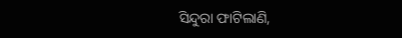ସିନ୍ଦୁରା ଫାଟିଲାଣି,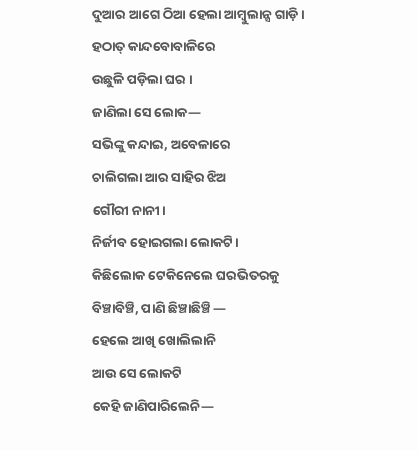ଦୁଆର ଆଗେ ଠିଆ ହେଲା ଆମ୍ବୁଲାନ୍ସ ଗାଡ଼ି।
ହଠାତ୍ କାନ୍ଦବୋବାଳିରେ
ଉଛୁଳି ପଡ଼ିଲା ଘର ।
ଜାଣିଲା ସେ ଲୋକ—
ସଭିଙ୍କୁ କନ୍ଦାଇ, ଅବେଳାରେ
ଚାଲିଗଲା ଆର ସାହିର ଝିଅ
ଗୌରୀ ନାନୀ।
ନିର୍ଜୀବ ହୋଇଗଲା ଲୋକଟି।
କିଛିଲୋକ ଟେକିନେଲେ ଘରଭିତରକୁ
ବିଞ୍ଚାବିଞ୍ଚି, ପାଣି ଛିଞ୍ଚାଛିଞ୍ଚି —
ହେଲେ ଆଖି ଖୋଲିଲାନି
ଆଉ ସେ ଲୋକଟି
କେହି ଜାଣିପାରିଲେନି—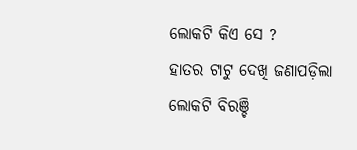ଲୋକଟି କିଏ ସେ ?
ହାତର ଟାଟୁ ଦେଖି ଜଣାପଡ଼ିଲା
ଲୋକଟି ବିରଞ୍ଚି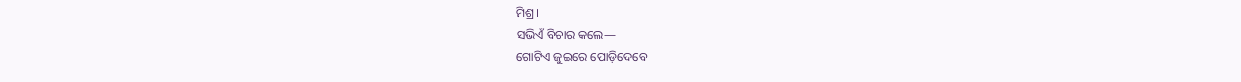ମିଶ୍ର।
ସଭିଏଁ ବିଚାର କଲେ—
ଗୋଟିଏ ଜୁଇରେ ପୋଡ଼ିଦେବେ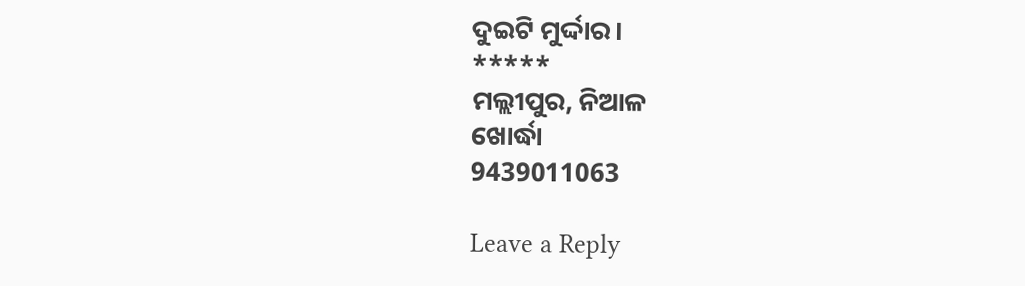ଦୁଇଟି ମୁର୍ଦ୍ଦାର।
*****
ମଲ୍ଲୀପୁର, ନିଆଳ
ଖୋର୍ଦ୍ଧା
9439011063

Leave a Reply